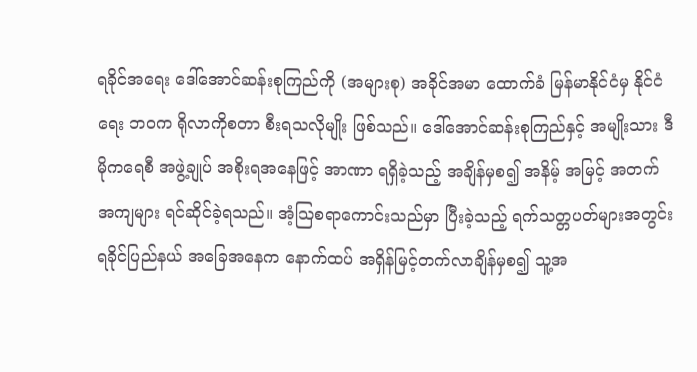ရခိုင်အရေး ဒေါ်အောင်ဆန်းစုကြည်ကို (အများစု) အခိုင်အမာ ထောက်ခံ မြန်မာနိုင်ငံမှ နိုင်ငံရေး ဘဝက ရိုလာကိုစတာ စီးရသလိုမျိုး ဖြစ်သည်။ ဒေါ်အောင်ဆန်းစုကြည်နှင့် အမျိုးသား ဒီမိုကရေစီ အဖွဲ့ချုပ် အစိုးရအနေဖြင့် အာဏာ ရရှိခဲ့သည့် အချိန်မှစ၍ အနိမ့် အမြင့် အတက် အကျများ ရင်ဆိုင်ခဲ့ရသည်။ အံ့သြစရာကောင်းသည်မှာ ပြီးခဲ့သည့် ရက်သတ္တပတ်များအတွင်း ရခိုင်ပြည်နယ် အခြေအနေက နောက်ထပ် အရှိန်မြင့်တက်လာချိန်မှစ၍ သူ့အ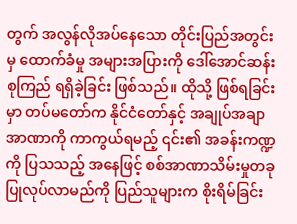တွက် အလွန်လိုအပ်နေသော တိုင်းပြည်အတွင်းမှ ထောက်ခံမှု အများအပြားကို ဒေါ်အောင်ဆန်းစုကြည် ရရှိခဲ့ခြင်း ဖြစ်သည်။ ထိုသို့ ဖြစ်ရခြင်းမှာ တပ်မတော်က နိုင်ငံတော်နှင့် အချုပ်အချာ အာဏာကို ကာကွယ်ရမည့် ၎င်း၏ အခန်းကဏ္ဍကို ပြသသည့် အနေဖြင့် စစ်အာဏာသိမ်းမှုတခု ပြုလုပ်လာမည်ကို ပြည်သူများက စိုးရိမ်ခြင်း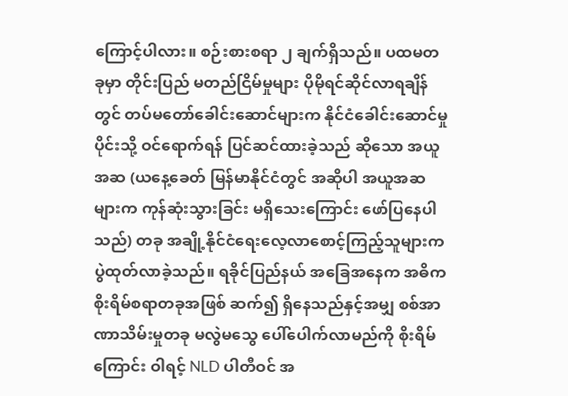ကြောင့်ပါလား။ စဉ်းစားစရာ ၂ ချက်ရှိသည်။ ပထမတခုမှာ တိုင်းပြည် မတည်ငြိမ်မှုများ ပိုမိုရင်ဆိုင်လာရချိန်တွင် တပ်မတော်ခေါင်းဆောင်များက နိုင်ငံခေါင်းဆောင်မှုပိုင်းသို့ ဝင်ရောက်ရန် ပြင်ဆင်ထားခဲ့သည် ဆိုသော အယူအဆ (ယနေ့ခေတ် မြန်မာနိုင်ငံတွင် အဆိုပါ အယူအဆများက ကုန်ဆုံးသွားခြင်း မရှိသေးကြောင်း ဖော်ပြနေပါသည်) တခု အချို့နိုင်ငံရေးလေ့လာစောင့်ကြည့်သူများက ပွဲထုတ်လာခဲ့သည်။ ရခိုင်ပြည်နယ် အခြေအနေက အဓိက စိုးရိမ်စရာတခုအဖြစ် ဆက်၍ ရှိနေသည်နှင့်အမျှ စစ်အာဏာသိမ်းမှုတခု မလွဲမသွေ ပေါ်ပေါက်လာမည်ကို စိုးရိမ်ကြောင်း ဝါရင့် NLD ပါတီဝင် အ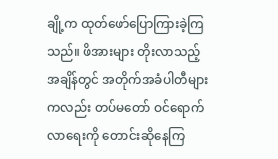ချို့က ထုတ်ဖော်ပြောကြားခဲ့ကြသည်။ ဖိအားများ တိုးလာသည့် အချိန်တွင် အတိုက်အခံပါတီများကလည်း တပ်မတော် ဝင်ရောက်လာရေးကို တောင်းဆိုနေကြ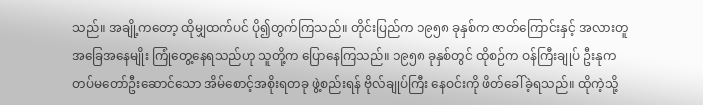သည်။ အချို့ကတော့ ထိုမျှထက်ပင် ပို၍တွက်ကြသည်။ တိုင်းပြည်က ၁၉၅၈ ခုနှစ်က ဇာတ်ကြောင်းနှင့် အလားတူ အခြေအနေမျိုး ကြုံတွေ့နေရသည်ဟု သူတို့က ပြောနေကြသည်။ ၁၉၅၈ ခုနှစ်တွင် ထိုစဉ်က ဝန်ကြီးချုပ် ဦးနုက တပ်မတော်ဦးဆောင်သော အိမ်စောင့်အစိုးရတခု ဖွဲ့စည်းရန် ဗိုလ်ချုပ်ကြီး နေဝင်းကို ဖိတ်ခေါ်ခဲ့ရသည်။ ထိုကဲ့သို့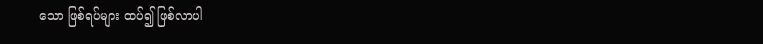သော ဖြစ်ရပ်များ ထပ်၍ ဖြစ်လာပါ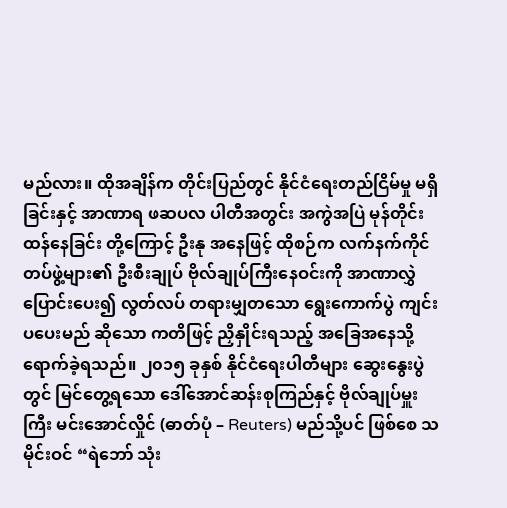မည်လား။ ထိုအချိန်က တိုင်းပြည်တွင် နိုင်ငံရေးတည်ငြိမ်မှု မရှိခြင်းနှင့် အာဏာရ ဖဆပလ ပါတီအတွင်း အကွဲအပြဲ မုန်တိုင်းထန်နေခြင်း တို့ကြောင့် ဦးနု အနေဖြင့် ထိုစဉ်က လက်နက်ကိုင် တပ်ဖွဲ့များ၏ ဦးစီးချုပ် ဗိုလ်ချုပ်ကြီးနေဝင်းကို အာဏာလွှဲပြောင်းပေး၍ လွတ်လပ် တရားမျှတသော ရွေးကောက်ပွဲ ကျင်းပပေးမည် ဆိုသော ကတိဖြင့် ညှိနှိုင်းရသည့် အခြေအနေသို့ ရောက်ခဲ့ရသည်။ ၂၀၁၅ ခုနှစ် နိုင်ငံရေးပါတီများ ဆွေးနွေးပွဲတွင် မြင်တွေ့ရသော ဒေါ်အောင်ဆန်းစုကြည်နှင့် ဗိုလ်ချုပ်မှူးကြီး မင်းအောင်လှိုင် (ဓာတ်ပုံ – Reuters) မည်သို့ပင် ဖြစ်စေ သမိုင်းဝင် “ရဲဘော် သုံး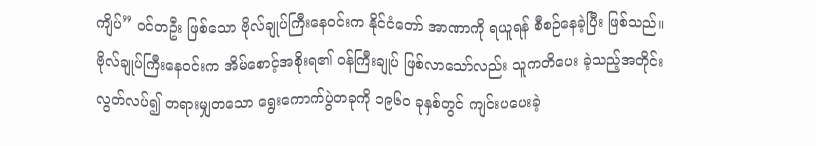ကျိပ်” ဝင်တဦး ဖြစ်သော ဗိုလ်ချုပ်ကြီးနေဝင်းက နိုင်ငံတော် အာဏာကို ရယူရန် စီစဉ်နေခဲ့ပြီး ဖြစ်သည်။ ဗိုလ်ချုပ်ကြီးနေဝင်းက အိမ်စောင့်အစိုးရ၏ ဝန်ကြီးချုပ် ဖြစ်လာသော်လည်း သူကတိပေး ခဲ့သည့်အတိုင်း လွတ်လပ်၍ တရားမျှတသော ရွေးကောက်ပွဲတခုကို ၁၉၆၀ ခုနှစ်တွင် ကျင်းပပေးခဲ့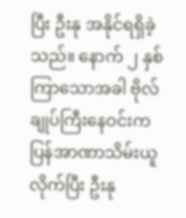ပြီး ဦးနု အနိုင်ရရှိခဲ့ သည်။ နောက် ၂ နှစ်ကြာသောအခါ ဗိုလ်ချုပ်ကြီးနေဝင်းက ပြန်အာဏာသိမ်းယူလိုက်ပြီး ဦးနု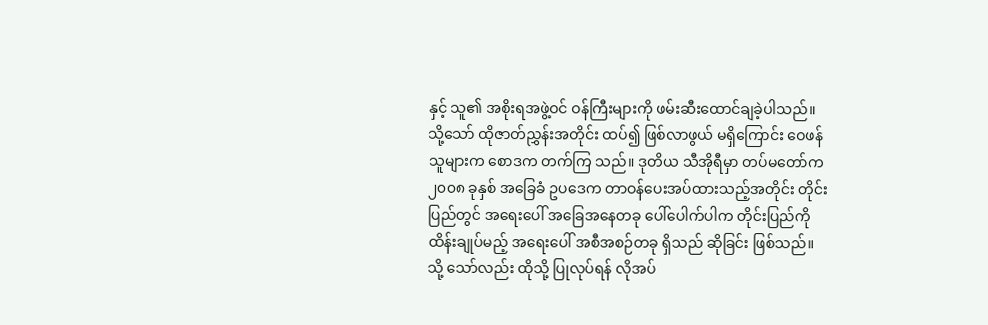နှင့် သူ၏ အစိုးရအဖွဲ့ဝင် ဝန်ကြီးများကို ဖမ်းဆီးထောင်ချခဲ့ပါသည်။ သို့သော် ထိုဇာတ်ညွှန်းအတိုင်း ထပ်၍ ဖြစ်လာဖွယ် မရှိကြောင်း ဝေဖန်သူများက စောဒက တက်ကြ သည်။ ဒုတိယ သီအိုရီမှာ တပ်မတော်က ၂၀၀၈ ခုနှစ် အခြေခံ ဥပဒေက တာဝန်ပေးအပ်ထားသည့်အတိုင်း တိုင်းပြည်တွင် အရေးပေါ် အခြေအနေတခု ပေါ်ပေါက်ပါက တိုင်းပြည်ကို ထိန်းချုပ်မည့် အရေးပေါ် အစီအစဉ်တခု ရှိသည် ဆိုခြင်း ဖြစ်သည်။ သို့ သော်လည်း ထိုသို့ ပြုလုပ်ရန် လိုအပ်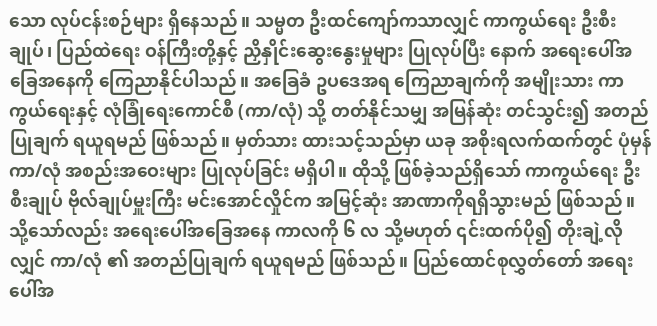သော လုပ်ငန်းစဉ်များ ရှိနေသည်။ သမ္မတ ဦးထင်ကျော်ကသာလျှင် ကာကွယ်ရေး ဦးစီးချုပ်၊ ပြည်ထဲရေး ဝန်ကြီးတို့နှင့် ညှိနှိုင်းဆွေးနွေးမှုများ ပြုလုပ်ပြီး နောက် အရေးပေါ်အခြေအနေကို ကြေညာနိုင်ပါသည်။ အခြေခံ ဥပဒေအရ ကြေညာချက်ကို အမျိုးသား ကာကွယ်ရေးနှင့် လုံခြုံရေးကောင်စီ (ကာ/လုံ) သို့ တတ်နိုင်သမျှ အမြန်ဆုံး တင်သွင်း၍ အတည်ပြုချက် ရယူရမည် ဖြစ်သည်။ မှတ်သား ထားသင့်သည်မှာ ယခု အစိုးရလက်ထက်တွင် ပုံမှန် ကာ/လုံ အစည်းအဝေးများ ပြုလုပ်ခြင်း မရှိပါ။ ထိုသို့ ဖြစ်ခဲ့သည်ရှိသော် ကာကွယ်ရေး ဦးစီးချုပ် ဗိုလ်ချုပ်မှူးကြီး မင်းအောင်လှိုင်က အမြင့်ဆုံး အာဏာကိုရရှိသွားမည် ဖြစ်သည်။ သို့သော်လည်း အရေးပေါ်အခြေအနေ ကာလကို ၆ လ သို့မဟုတ် ၎င်းထက်ပို၍ တိုးချဲ့လိုလျှင် ကာ/လုံ ၏ အတည်ပြုချက် ရယူရမည် ဖြစ်သည်။ ပြည်ထောင်စုလွှတ်တော် အရေးပေါ်အ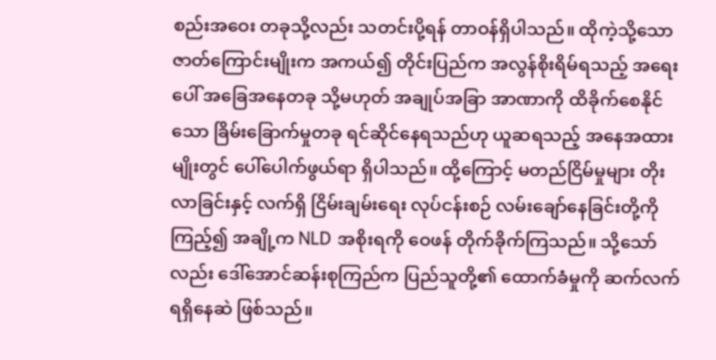စည်းအဝေး တခုသို့လည်း သတင်းပို့ရန် တာဝန်ရှိပါသည်။ ထိုကဲ့သို့သော ဇာတ်ကြောင်းမျိုးက အကယ်၍ တိုင်းပြည်က အလွန်စိုးရိမ်ရသည့် အရေးပေါ် အခြေအနေတခု သို့မဟုတ် အချုပ်အခြာ အာဏာကို ထိခိုက်စေနိုင်သော ခြိမ်းခြောက်မှုတခု ရင်ဆိုင်နေရသည်ဟု ယူဆရသည့် အနေအထားမျိုးတွင် ပေါ်ပေါက်ဖွယ်ရာ ရှိပါသည်။ ထို့ကြောင့် မတည်ငြိမ်မှုများ တိုးလာခြင်းနှင့် လက်ရှိ ငြိမ်းချမ်းရေး လုပ်ငန်းစဉ် လမ်းချော်နေခြင်းတို့ကို ကြည့်၍ အချို့က NLD အစိုးရကို ဝေဖန် တိုက်ခိုက်ကြသည်။ သို့သော်လည်း ဒေါ်အောင်ဆန်းစုကြည်က ပြည်သူတို့၏ ထောက်ခံမှုကို ဆက်လက်ရရှိနေဆဲ ဖြစ်သည်။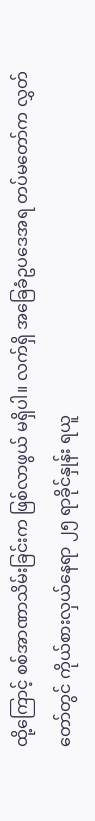ထို့ကြောင့် စစ်အာဏာသိမ်းခြင်းက ဖြစ်လာဖွယ် မရှိပါ။ လက်ရှိ အခြေခံဥပဒေအရ တပ်မတော်က လွှတ်တော်တွင် ကိုယ်စားလှယ်နေရာ ၂၅ ရာခိုင်နှုန်း ရယူ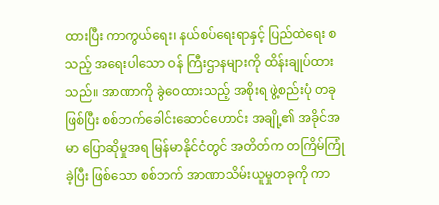ထားပြီး ကာကွယ်ရေး၊ နယ်စပ်ရေးရာနှင့် ပြည်ထဲရေး စသည့် အရေးပါသော ဝန် ကြီးဌာနများကို ထိန်းချုပ်ထားသည်။ အာဏာကို ခွဲဝေထားသည့် အစိုးရ ဖွဲ့စည်းပုံ တခု ဖြစ်ပြီး စစ်ဘက်ခေါင်းဆောင်ဟောင်း အချို့၏ အခိုင်အမာ ပြောဆိုမှုအရ မြန်မာနိုင်ငံတွင် အတိတ်က တကြိမ်ကြုံခဲ့ပြီး ဖြစ်သော စစ်ဘက် အာဏာသိမ်းယူမှုတခုကို ကာ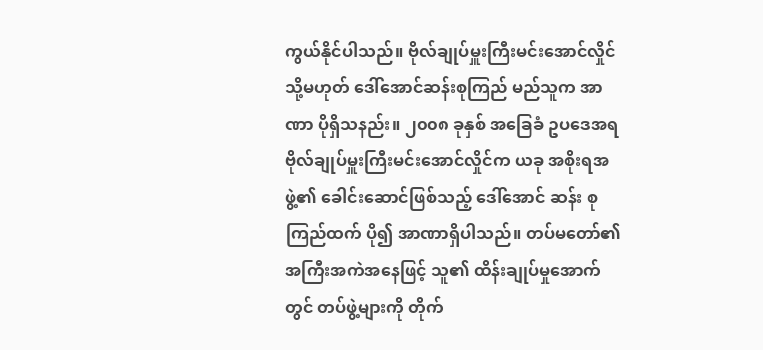ကွယ်နိုင်ပါသည်။ ဗိုလ်ချုပ်မှူးကြီးမင်းအောင်လှိုင် သို့မဟုတ် ဒေါ်အောင်ဆန်းစုကြည် မည်သူက အာဏာ ပိုရှိသနည်း။ ၂၀၀၈ ခုနှစ် အခြေခံ ဥပဒေအရ ဗိုလ်ချုပ်မှူးကြီးမင်းအောင်လှိုင်က ယခု အစိုးရအဖွဲ့၏ ခေါင်းဆောင်ဖြစ်သည့် ဒေါ်အောင် ဆန်း စုကြည်ထက် ပို၍ အာဏာရှိပါသည်။ တပ်မတော်၏ အကြီးအကဲအနေဖြင့် သူ၏ ထိန်းချုပ်မှုအောက်တွင် တပ်ဖွဲ့များကို တိုက်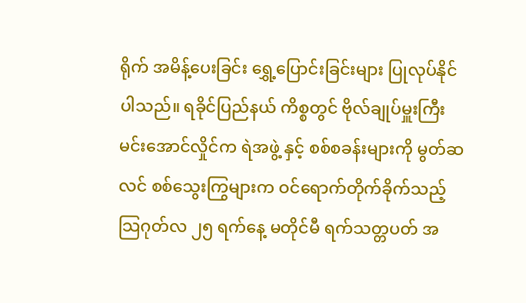ရိုက် အမိန့်ပေးခြင်း ရွှေ့ပြောင်းခြင်းများ ပြုလုပ်နိုင်ပါသည်။ ရခိုင်ပြည်နယ် ကိစ္စတွင် ဗိုလ်ချုပ်မှူးကြီး မင်းအောင်လှိုင်က ရဲအဖွဲ့ နှင့် စစ်စခန်းများကို မွတ်ဆလင် စစ်သွေးကြွများက ဝင်ရောက်တိုက်ခိုက်သည့် သြဂုတ်လ ၂၅ ရက်နေ့ မတိုင်မီ ရက်သတ္တပတ် အ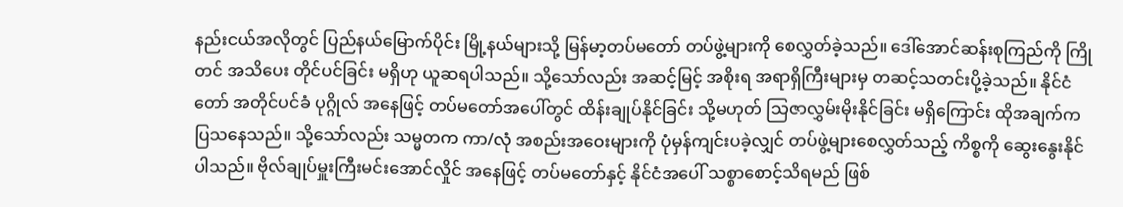နည်းငယ်အလိုတွင် ပြည်နယ်မြောက်ပိုင်း မြို့နယ်များသို့ မြန်မာ့တပ်မတော် တပ်ဖွဲ့များကို စေလွှတ်ခဲ့သည်။ ဒေါ်အောင်ဆန်းစုကြည်ကို ကြိုတင် အသိပေး တိုင်ပင်ခြင်း မရှိဟု ယူဆရပါသည်။ သို့သော်လည်း အဆင့်မြင့် အစိုးရ အရာရှိကြီးများမှ တဆင့်သတင်းပို့ခဲ့သည်။ နိုင်ငံတော် အတိုင်ပင်ခံ ပုဂ္ဂိုလ် အနေဖြင့် တပ်မတော်အပေါ်တွင် ထိန်းချုပ်နိုင်ခြင်း သို့မဟုတ် သြဇာလွှမ်းမိုးနိုင်ခြင်း မရှိကြောင်း ထိုအချက်က ပြသနေသည်။ သို့သော်လည်း သမ္မတက ကာ/လုံ အစည်းအဝေးများကို ပုံမှန်ကျင်းပခဲ့လျှင် တပ်ဖွဲ့များစေလွှတ်သည့် ကိစ္စကို ဆွေးနွေးနိုင်ပါသည်။ ဗိုလ်ချုပ်မှူးကြီးမင်းအောင်လှိုင် အနေဖြင့် တပ်မတော်နှင့် နိုင်ငံအပေါ် သစ္စာစောင့်သိရမည် ဖြစ်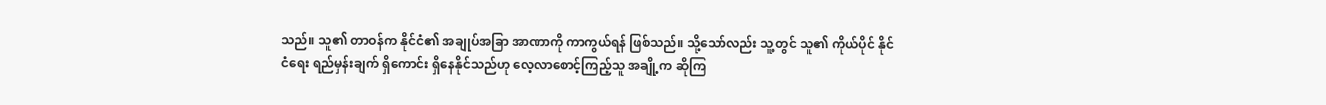သည်။ သူ၏ တာဝန်က နိုင်ငံ၏ အချုပ်အခြာ အာဏာကို ကာကွယ်ရန် ဖြစ်သည်။ သို့သော်လည်း သူ့တွင် သူ၏ ကိုယ်ပိုင် နိုင်ငံရေး ရည်မှန်းချက် ရှိကောင်း ရှိနေနိုင်သည်ဟု လေ့လာစောင့်ကြည့်သူ အချို့က ဆိုကြ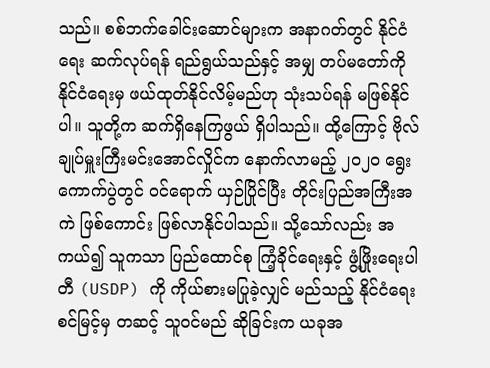သည်။ စစ်ဘက်ခေါင်းဆောင်များက အနာဂတ်တွင် နိုင်ငံရေး ဆက်လုပ်ရန် ရည်ရွယ်သည်နှင့် အမျှ တပ်မတော်ကို နိုင်ငံရေးမှ ဖယ်ထုတ်နိုင်လိမ့်မည်ဟု သုံးသပ်ရန် မဖြစ်နိုင်ပါ။ သူတို့က ဆက်ရှိနေကြဖွယ် ရှိပါသည်။ ထို့ကြောင့် ဗိုလ်ချုပ်မှူးကြီးမင်းအောင်လှိုင်က နောက်လာမည့် ၂၀၂၀ ရွေးကောက်ပွဲတွင် ဝင်ရောက် ယှဉ်ပြိုင်ပြီး တိုင်းပြည်အကြီးအကဲ ဖြစ်ကောင်း ဖြစ်လာနိုင်ပါသည်။ သို့သော်လည်း အကယ်၍ သူကသာ ပြည်ထောင်စု ကြံ့ခိုင်ရေးနှင့် ဖွံ့ဖြိုးရေးပါတီ (USDP) ကို ကိုယ်စားမပြုခဲ့လျှင် မည်သည့် နိုင်ငံရေး စင်မြင့်မှ တဆင့် သူဝင်မည် ဆိုခြင်းက ယခုအ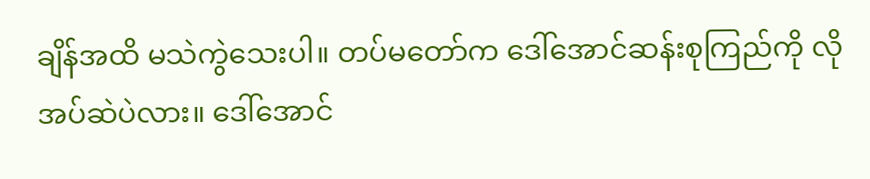ချိန်အထိ မသဲကွဲသေးပါ။ တပ်မတော်က ဒေါ်အောင်ဆန်းစုကြည်ကို လိုအပ်ဆဲပဲလား။ ဒေါ်အောင်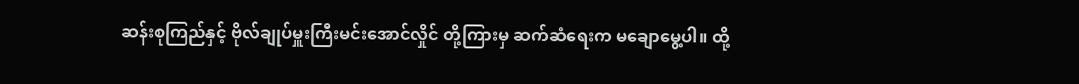ဆန်းစုကြည်နှင့် ဗိုလ်ချုပ်မှူးကြီးမင်းအောင်လှိုင် တို့ကြားမှ ဆက်ဆံရေးက မချောမွေ့ပါ။ ထို့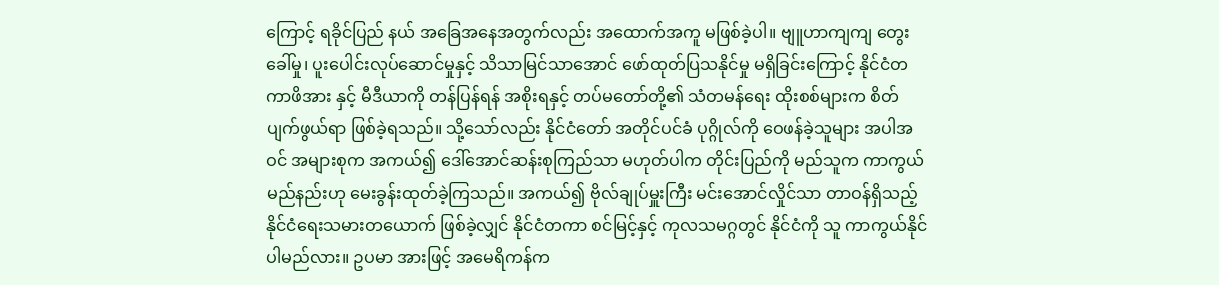ကြောင့် ရခိုင်ပြည် နယ် အခြေအနေအတွက်လည်း အထောက်အကူ မဖြစ်ခဲ့ပါ။ ဗျူဟာကျကျ တွေးခေါ်မှု၊ ပူးပေါင်းလုပ်ဆောင်မှုနှင့် သိသာမြင်သာအောင် ဖော်ထုတ်ပြသနိုင်မှု မရှိခြင်းကြောင့် နိုင်ငံတကာဖိအား နှင့် မီဒီယာကို တန်ပြန်ရန် အစိုးရနှင့် တပ်မတော်တို့၏ သံတမန်ရေး ထိုးစစ်များက စိတ်ပျက်ဖွယ်ရာ ဖြစ်ခဲ့ရသည်။ သို့သော်လည်း နိုင်ငံတော် အတိုင်ပင်ခံ ပုဂ္ဂိုလ်ကို ဝေဖန်ခဲ့သူများ အပါအဝင် အများစုက အကယ်၍ ဒေါ်အောင်ဆန်းစုကြည်သာ မဟုတ်ပါက တိုင်းပြည်ကို မည်သူက ကာကွယ်မည်နည်းဟု မေးခွန်းထုတ်ခဲ့ကြသည်။ အကယ်၍ ဗိုလ်ချုပ်မှူးကြီး မင်းအောင်လှိုင်သာ တာဝန်ရှိသည့် နိုင်ငံရေးသမားတယောက် ဖြစ်ခဲ့လျှင် နိုင်ငံတကာ စင်မြင့်နှင့် ကုလသမဂ္ဂတွင် နိုင်ငံကို သူ ကာကွယ်နိုင်ပါမည်လား။ ဥပမာ အားဖြင့် အမေရိကန်က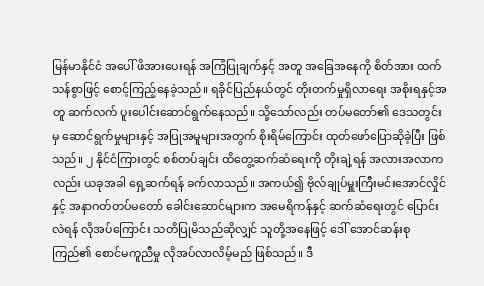မြန်မာနိုင်ငံ အပေါ် ဖိအားပေးရန် အကြံပြုချက်နှင့် အတူ အခြေအနေကို စိတ်အား ထက်သန်စွာဖြင့် စောင့်ကြည့်နေခဲ့သည်။ ရခိုင်ပြည်နယ်တွင် တိုးတက်မှုရှိလာရေး အစိုးရနှင့်အတူ ဆက်လက် ပူးပေါင်းဆောင်ရွက်နေသည်။ သို့သော်လည်း တပ်မတော်၏ ဒေသတွင်းမှ ဆောင်ရွက်မှုများနှင့် အပြုအမူများအတွက် စိုးရိမ်ကြောင်း ထုတ်ဖော်ပြောဆိုခဲ့ပြီး ဖြစ်သည်။ ၂ နိုင်ငံကြားတွင် စစ်တပ်ချင်း ထိတွေ့ဆက်ဆံရေးကို တိုးချဲ့ရန် အလားအလာကလည်း ယခုအခါ ရှေ့ဆက်ရန် ခက်လာသည်။ အကယ်၍ ဗိုလ်ချုပ်မှူးကြီးမင်းအောင်လှိုင်နှင့် အနာဂတ်တပ်မတော် ခေါင်းဆောင်များက အမေရိကန်နှင့် ဆက်ဆံရေးတွင် ပြောင်းလဲရန် လိုအပ်ကြောင်း သတိပြုမိသည်ဆိုလျှင် သူတို့အနေဖြင့် ဒေါ် အောင်ဆန်းစုကြည်၏ စောင်မကူညီမှု လိုအပ်လာလိမ့်မည် ဖြစ်သည်။ ဒီ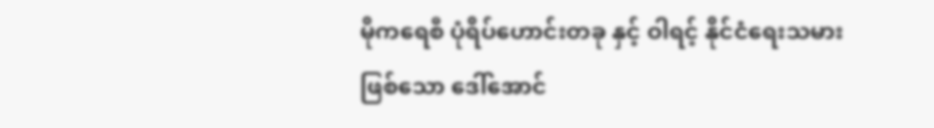မိုကရေစီ ပုံရိပ်ဟောင်းတခု နှင့် ဝါရင့် နိုင်ငံရေးသမား ဖြစ်သော ဒေါ်အောင်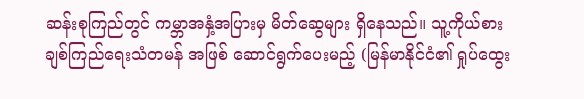ဆန်းစုကြည်တွင် ကမ္ဘာအနှံ့အပြားမှ မိတ်ဆွေများ ရှိနေသည်။ သူ့ကိုယ်စား ချစ်ကြည်ရေးသံတမန် အဖြစ် ဆောင်ရွက်ပေးမည့် (မြန်မာနိုင်ငံ၏ ရှုပ်ထွေး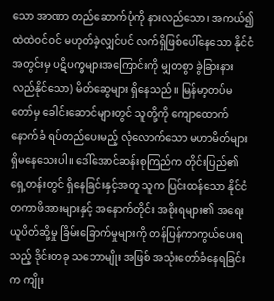သော အာဏာ တည်ဆောက်ပုံကို နားလည်သော၊ အကယ်၍ ထဲထဲဝင်ဝင် မဟုတ်ခဲ့လျှင်ပင် လက်ရှိဖြစ်ပေါ်နေသော နိုင်ငံအတွင်းမှ ပဋိပက္ခများအကြောင်းကို မျှတစွာ ခွဲခြားနားလည်နိုင်သော) မိတ်ဆွေများ ရှိနေသည်။ မြန်မာ့တပ်မတော်မှ ခေါင်းဆောင်များတွင် သူတို့ကို ကျောထောက်နောက်ခံ ရပ်တည်ပေးမည့် လုံလောက်သော မဟာမိတ်များ ရှိမနေသေးပါ။ ဒေါ်အောင်ဆန်းစုကြည်က တိုင်းပြည်၏ ရှေ့တန်းတွင် ရှိနေခြင်းနှင့်အတူ သူက ပြင်းထန်သော နိုင်ငံတကာဖိအားများနှင့် အနောက်တိုင်း အစိုးရများ၏ အရေးယူပိတ်ဆို့မှု ခြိမ်းခြောက်မှုများကို တန်ပြန်ကာကွယ်ပေးရသည့် ဒိုင်းတခု သဘောမျိုး အဖြစ် အသုံးတော်ခံနေရခြင်းက ကျိုး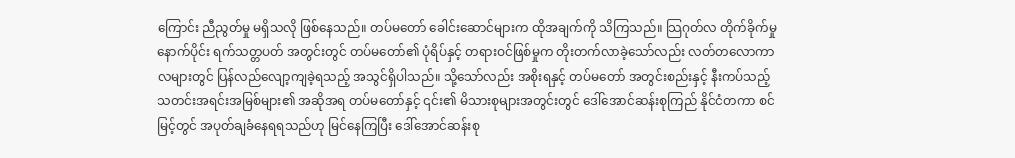ကြောင်း ညီညွတ်မှု မရှိသလို ဖြစ်နေသည်။ တပ်မတော် ခေါင်းဆောင်များက ထိုအချက်ကို သိကြသည်။ သြဂုတ်လ တိုက်ခိုက်မှုနောက်ပိုင်း ရက်သတ္တပတ် အတွင်းတွင် တပ်မတော်၏ ပုံရိပ်နှင့် တရားဝင်ဖြစ်မှုက တိုးတက်လာခဲ့သော်လည်း လတ်တလောကာလများတွင် ပြန်လည်လျော့ကျခဲ့ရသည့် အသွင်ရှိပါသည်။ သို့သော်လည်း အစိုးရနှင့် တပ်မတော် အတွင်းစည်းနှင့် နီးကပ်သည့် သတင်းအရင်းအမြစ်များ၏ အဆိုအရ တပ်မတော်နှင့် ၎င်း၏ မိသားစုများအတွင်းတွင် ဒေါ်အောင်ဆန်းစုကြည် နိုင်ငံတကာ စင်မြင့်တွင် အပုတ်ချခံနေရရသည်ဟု မြင်နေကြပြီး ဒေါ်အောင်ဆန်းစု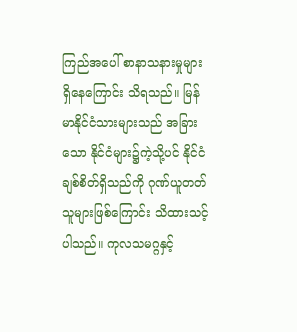ကြည်အပေါ် စာနာသနားမှုများ ရှိနေကြောင်း သိရသည်။ မြန်မာနိုင်ငံသားများသည် အခြားသော နိုင်ငံများ၌ကဲ့သို့ပင် နိုင်ငံချစ်စိတ်ရှိသည်ကို ဂုဏ်ယူတတ်သူများဖြစ်ကြောင်း သိထားသင့်ပါသည်။ ကုလသမဂ္ဂနှင့်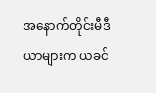အနောက်တိုင်းမီဒီယာများက ယခင်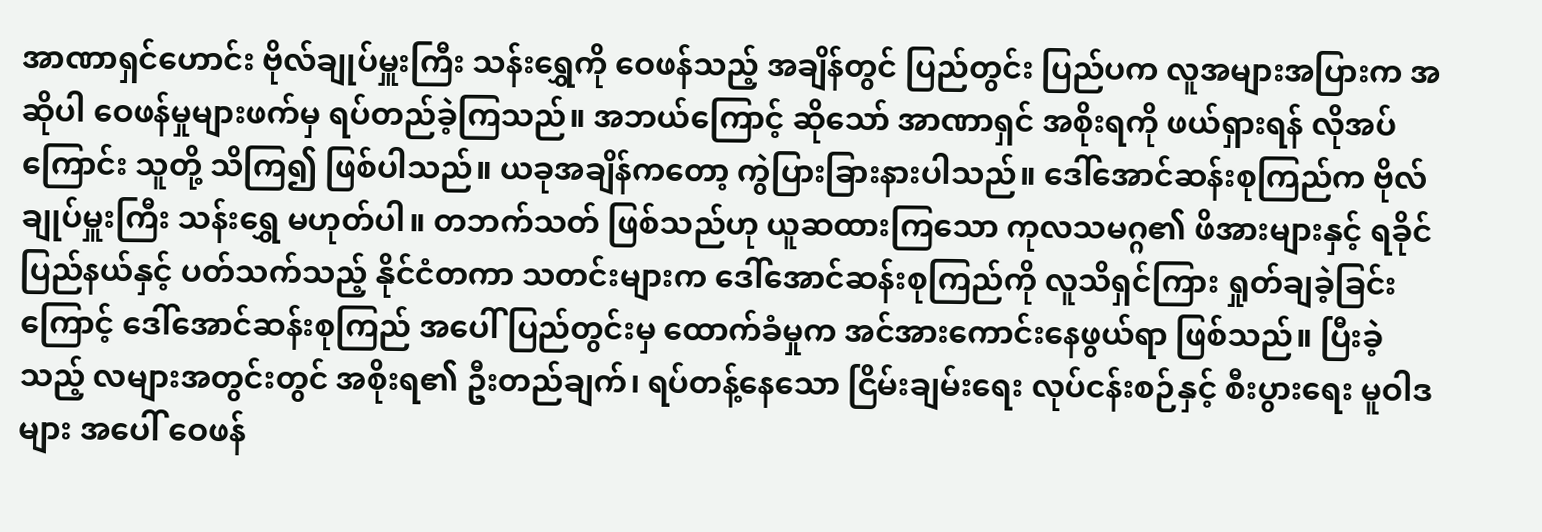အာဏာရှင်ဟောင်း ဗိုလ်ချုပ်မှူးကြီး သန်းရွှေကို ဝေဖန်သည့် အချိန်တွင် ပြည်တွင်း ပြည်ပက လူအများအပြားက အဆိုပါ ဝေဖန်မှုများဖက်မှ ရပ်တည်ခဲ့ကြသည်။ အဘယ်ကြောင့် ဆိုသော် အာဏာရှင် အစိုးရကို ဖယ်ရှားရန် လိုအပ်ကြောင်း သူတို့ သိကြ၍ ဖြစ်ပါသည်။ ယခုအချိန်ကတော့ ကွဲပြားခြားနားပါသည်။ ဒေါ်အောင်ဆန်းစုကြည်က ဗိုလ်ချုပ်မှူးကြီး သန်းရွှေ မဟုတ်ပါ။ တဘက်သတ် ဖြစ်သည်ဟု ယူဆထားကြသော ကုလသမဂ္ဂ၏ ဖိအားများနှင့် ရခိုင်ပြည်နယ်နှင့် ပတ်သက်သည့် နိုင်ငံတကာ သတင်းများက ဒေါ်အောင်ဆန်းစုကြည်ကို လူသိရှင်ကြား ရှုတ်ချခဲ့ခြင်းကြောင့် ဒေါ်အောင်ဆန်းစုကြည် အပေါ် ပြည်တွင်းမှ ထောက်ခံမှုက အင်အားကောင်းနေဖွယ်ရာ ဖြစ်သည်။ ပြီးခဲ့သည့် လများအတွင်းတွင် အစိုးရ၏ ဦးတည်ချက်၊ ရပ်တန့်နေသော ငြိမ်းချမ်းရေး လုပ်ငန်းစဉ်နှင့် စီးပွားရေး မူဝါဒများ အပေါ် ဝေဖန်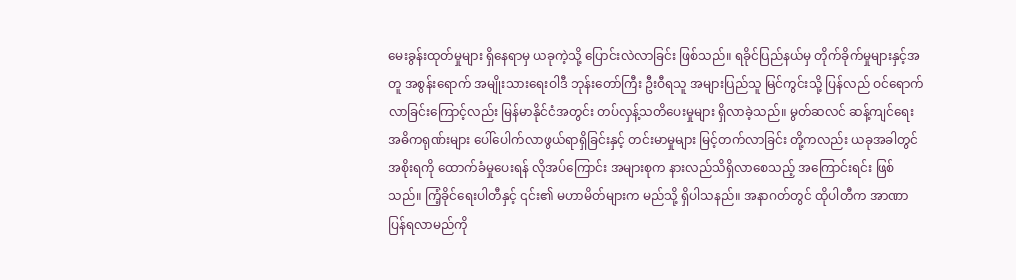မေးခွန်းထုတ်မှုများ ရှိနေရာမှ ယခုကဲ့သို့ ပြောင်းလဲလာခြင်း ဖြစ်သည်။ ရခိုင်ပြည်နယ်မှ တိုက်ခိုက်မှုများနှင့်အတူ အစွန်းရောက် အမျိုးသားရေးဝါဒီ ဘုန်းတော်ကြီး ဦးဝီရသူ အများပြည်သူ မြင်ကွင်းသို့ ပြန်လည် ဝင်ရောက်လာခြင်းကြောင့်လည်း မြန်မာနိုင်ငံအတွင်း တပ်လှန့်သတိပေးမှုများ ရှိလာခဲ့သည်။ မွတ်ဆလင် ဆန့်ကျင်ရေး အဓိကရုဏ်းများ ပေါ်ပေါက်လာဖွယ်ရာရှိခြင်းနှင့် တင်းမာမှုများ မြင့်တက်လာခြင်း တို့ကလည်း ယခုအခါတွင် အစိုးရကို ထောက်ခံမှုပေးရန် လိုအပ်ကြောင်း အများစုက နားလည်သိရှိလာစေသည့် အကြောင်းရင်း ဖြစ် သည်။ ကြံ့ခိုင်ရေးပါတီနှင့် ၎င်း၏ မဟာမိတ်များက မည်သို့ ရှိပါသနည်။ အနာဂတ်တွင် ထိုပါတီက အာဏာပြန်ရလာမည်ကို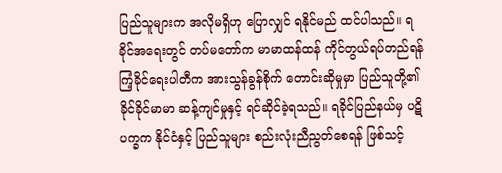ပြည်သူများက အလိုမရှိဟု ပြောလျှင် ရနိုင်မည် ထင်ပါသည်။ ရခိုင်အရေးတွင် တပ်မတော်က မာမာထန်ထန် ကိုင်တွယ်ရပ်တည်ရန် ကြံ့ခိုင်ရေးပါတီက အားသွန်ခွန်စိုက် တောင်းဆိုမှုမှာ ပြည်သူတို့၏ ခိုင်ခိုင်မာမာ ဆန့်ကျင်မှုနှင့် ရင်ဆိုင်ခဲ့ရသည်။ ရခိုင်ပြည်နယ်မှ ပဋိပက္ခက နိုင်ငံနှင့် ပြည်သူများ စည်းလုံးညီညွတ်စေရန် ဖြစ်သင့်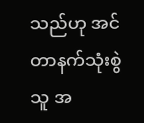သည်ဟု အင်တာနက်သုံးစွဲသူ အ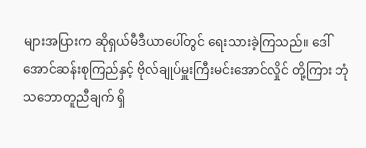များအပြားက ဆိုရှယ်မီဒီယာပေါ်တွင် ရေးသားခဲ့ကြသည်။ ဒေါ်အောင်ဆန်းစုကြည်နှင့် ဗိုလ်ချုပ်မှူးကြီးမင်းအောင်လှိုင် တို့ကြား ဘုံသဘောတူညီချက် ရှိ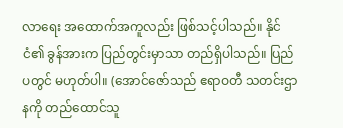လာရေး အထောက်အကူလည်း ဖြစ်သင့်ပါသည်။ နိုင်ငံ၏ ခွန်အားက ပြည်တွင်းမှာသာ တည်ရှိပါသည်။ ပြည်ပတွင် မဟုတ်ပါ။ (အောင်ဇော်သည် ဧရာဝတီ သတင်းဌာနကို တည်ထောင်သူ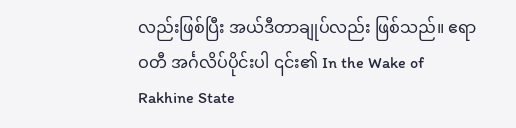လည်းဖြစ်ပြီး အယ်ဒီတာချုပ်လည်း ဖြစ်သည်။ ဧရာဝတီ အင်္ဂလိပ်ပိုင်းပါ ၎င်း၏ In the Wake of Rakhine State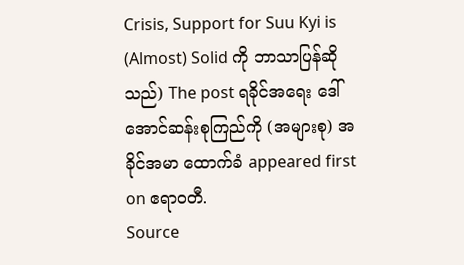Crisis, Support for Suu Kyi is (Almost) Solid ကို ဘာသာပြန်ဆိုသည်) The post ရခိုင်အရေး ဒေါ်အောင်ဆန်းစုကြည်ကို (အများစု) အခိုင်အမာ ထောက်ခံ appeared first on ဧရာဝတီ.
Source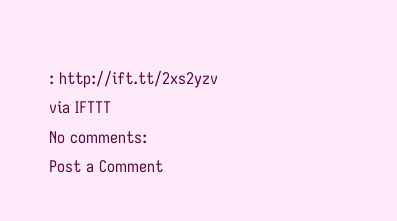: http://ift.tt/2xs2yzv
via IFTTT
No comments:
Post a Comment